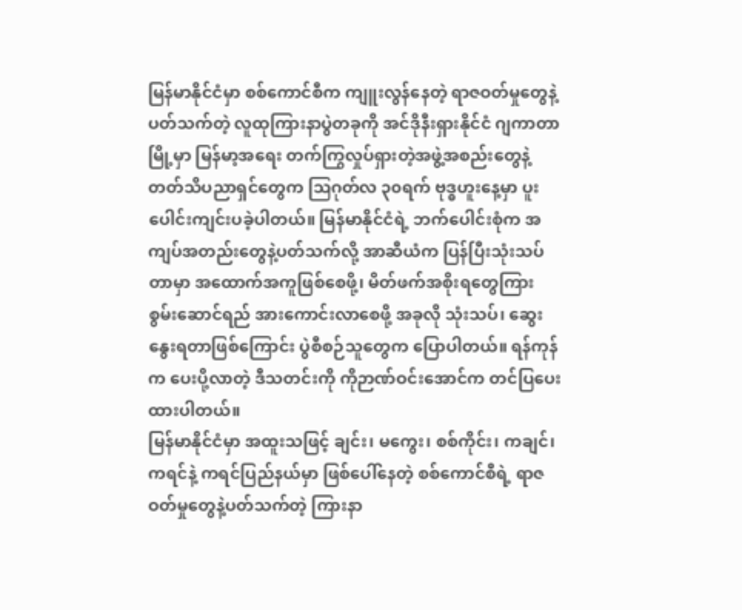မြန်မာနိုင်ငံမှာ စစ်ကောင်စီက ကျူးလွန်နေတဲ့ ရာဇဝတ်မှုတွေနဲ့ပတ်သက်တဲ့ လူထုကြားနာပွဲတခုကို အင်ဒိုနီးရှားနိုင်ငံ ဂျကာတာမြို့မှာ မြန်မာ့အရေး တက်ကြွလှုပ်ရှားတဲ့အဖွဲ့အစည်းတွေနဲ့ တတ်သိပညာရှင်တွေက ဩဂုတ်လ ၃၀ရက် ဗုဒ္ဓဟူးနေ့မှာ ပူးပေါင်းကျင်းပခဲ့ပါတယ်။ မြန်မာနိုင်ငံရဲ့ ဘက်ပေါင်းစုံက အကျပ်အတည်းတွေနဲ့ပတ်သက်လို့ အာဆီယံက ပြန်ပြီးသုံးသပ်တာမှာ အထောက်အကူဖြစ်စေဖို့၊ မိတ်ဖက်အစိုးရတွေကြား စွမ်းဆောင်ရည် အားကောင်းလာစေဖို့ အခုလို သုံးသပ်၊ ဆွေးနွေးရတာဖြစ်ကြောင်း ပွဲစီစဉ်သူတွေက ပြောပါတယ်။ ရန်ကုန်က ပေးပို့လာတဲ့ ဒီသတင်းကို ကိုဉာဏ်ဝင်းအောင်က တင်ပြပေးထားပါတယ်။
မြန်မာနိုင်ငံမှာ အထူးသဖြင့် ချင်း၊ မကွေး၊ စစ်ကိုင်း၊ ကချင်၊ ကရင်နဲ့ ကရင်ပြည်နယ်မှာ ဖြစ်ပေါ်နေတဲ့ စစ်ကောင်စီရဲ့ ရာဇဝတ်မှုတွေနဲ့ပတ်သက်တဲ့ ကြားနာ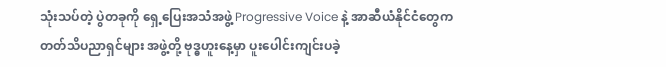သုံးသပ်တဲ့ ပွဲတခုကို ရှေ့ပြေးအသံအဖွဲ့ Progressive Voice နဲ့ အာဆီယံနိုင်ငံတွေက တတ်သိပညာရှင်များ အဖွဲ့တို့ ဗုဒ္ဓဟူးနေ့မှာ ပူးပေါင်းကျင်းပခဲ့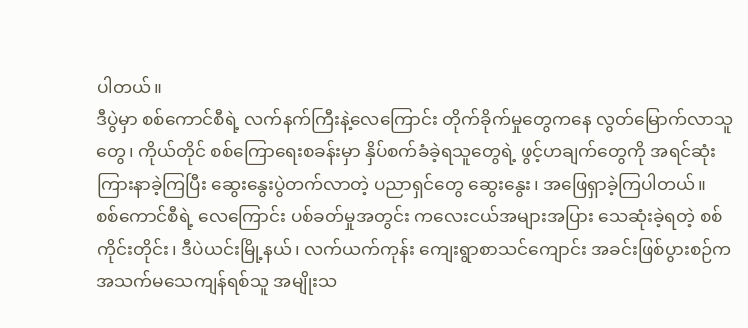ပါတယ်။
ဒီပွဲမှာ စစ်ကောင်စီရဲ့ လက်နက်ကြီးနဲ့လေကြောင်း တိုက်ခိုက်မှုတွေကနေ လွတ်မြောက်လာသူတွေ၊ ကိုယ်တိုင် စစ်ကြောရေးစခန်းမှာ နှိပ်စက်ခံခဲ့ရသူတွေရဲ့ ဖွင့်ဟချက်တွေကို အရင်ဆုံး ကြားနာခဲ့ကြပြီး ဆွေးနွေးပွဲတက်လာတဲ့ ပညာရှင်တွေ ဆွေးနွေး၊ အဖြေရှာခဲ့ကြပါတယ်။
စစ်ကောင်စီရဲ့ လေကြောင်း ပစ်ခတ်မှုအတွင်း ကလေးငယ်အများအပြား သေဆုံးခဲ့ရတဲ့ စစ်ကိုင်းတိုင်း၊ ဒီပဲယင်းမြို့နယ်၊ လက်ယက်ကုန်း ကျေးရွာစာသင်ကျောင်း အခင်းဖြစ်ပွားစဉ်က အသက်မသေကျန်ရစ်သူ အမျိုးသ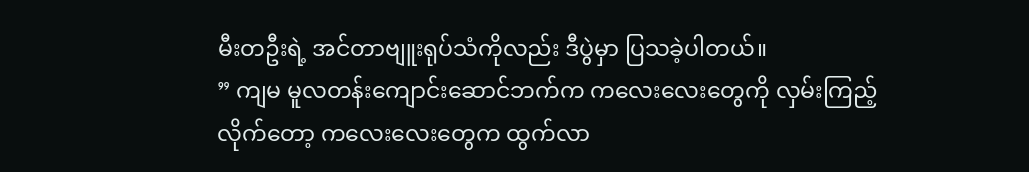မီးတဦးရဲ့ အင်တာဗျူးရုပ်သံကိုလည်း ဒီပွဲမှာ ပြသခဲ့ပါတယ်။
” ကျမ မူလတန်းကျောင်းဆောင်ဘက်က ကလေးလေးတွေကို လှမ်းကြည့်လိုက်တော့ ကလေးလေးတွေက ထွက်လာ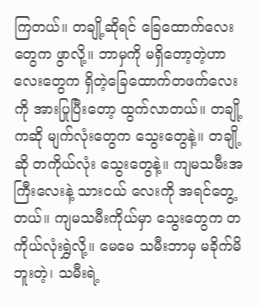ကြတယ်။ တချို့ဆိုရင် ခြေထောက်လေးတွေက ဖွာလို့။ ဘာမှကို မရှိတော့တဲ့ဟာလေးတွေက ရှိတဲ့ခြေထောက်တဖက်လေးကို အားပြုပြီးတော့ ထွက်လာတယ်။ တချို့ကဆို မျက်လုံးတွေက သွေးတွေနဲ့။ တချို့ဆို တကိုယ်လုံး သွေးတွေနဲ့။ ကျမသမီးအကြီးလေးနဲ့ သားငယ် လေးကို အရင်တွေ့တယ်။ ကျမသမီးကိုယ်မှာ သွေးတွေက တကိုယ်လုံးရွှဲလို့။ မေမေ သမီးဘာမှ မခိုက်မိဘူးတဲ့၊ သမီးရဲ့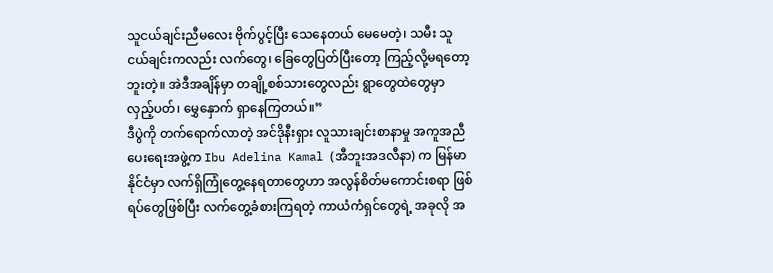သူငယ်ချင်းညီမလေး ဗိုက်ပွင့်ပြီး သေနေတယ် မေမေတဲ့၊ သမီး သူငယ်ချင်းကလည်း လက်တွေ၊ ခြေတွေပြတ်ပြီးတော့ ကြည့်လို့မရတော့ဘူးတဲ့။ အဲဒီအချိန်မှာ တချို့စစ်သားတွေလည်း ရွာတွေထဲတွေမှာ လှည့်ပတ်၊ မွှေနှောက် ရှာနေကြတယ်။”
ဒီပွဲကို တက်ရောက်လာတဲ့ အင်ဒိုနီးရှား လူသားချင်းစာနာမှု အကူအညီပေးရေးအဖွဲ့က Ibu Adelina Kamal (အီဘူးအဒလီနာ) က မြန်မာနိုင်ငံမှာ လက်ရှိကြုံတွေ့နေရတာတွေဟာ အလွန်စိတ်မကောင်းစရာ ဖြစ်ရပ်တွေဖြစ်ပြီး လက်တွေ့ခံစားကြရတဲ့ ကာယံကံရှင်တွေရဲ့ အခုလို အ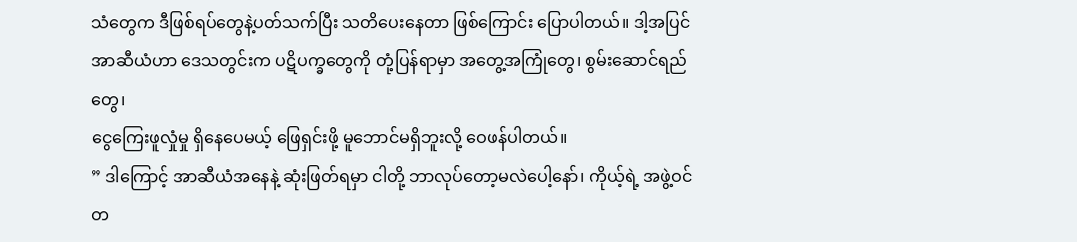သံတွေက ဒီဖြစ်ရပ်တွေနဲ့ပတ်သက်ပြီး သတိပေးနေတာ ဖြစ်ကြောင်း ပြောပါတယ်။ ဒါ့အပြင် အာဆီယံဟာ ဒေသတွင်းက ပဋိပက္ခတွေကို တုံ့ပြန်ရာမှာ အတွေ့အကြုံတွေ၊ စွမ်းဆောင်ရည်တွေ၊
ငွေကြေးဖူလှုံမှု ရှိနေပေမယ့် ဖြေရှင်းဖို့ မူဘောင်မရှိဘူးလို့ ဝေဖန်ပါတယ်။
” ဒါကြောင့် အာဆီယံအနေနဲ့ ဆုံးဖြတ်ရမှာ ငါတို့ ဘာလုပ်တော့မလဲပေါ့နော်၊ ကိုယ့်ရဲ့ အဖွဲ့ဝင်တ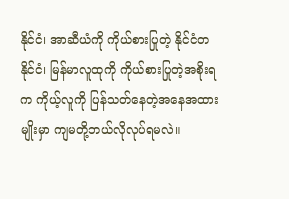နိုင်ငံ၊ အာဆီယံကို ကိုယ်စားပြုတဲ့ နိုင်ငံတနိုင်ငံ၊ မြန်မာလူထုကို ကိုယ်စားပြုတဲ့အစိုးရက ကိုယ့်လူကို ပြန်သတ်နေတဲ့အနေအထားမျိုးမှာ ကျမတို့ဘယ်လိုလုပ်ရမလဲ။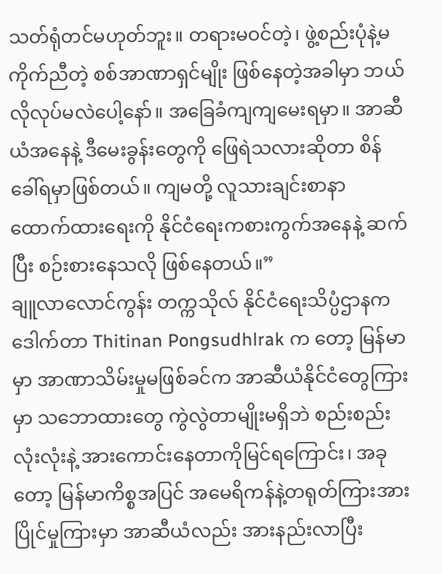သတ်ရုံတင်မဟုတ်ဘူး။ တရားမဝင်တဲ့၊ ဖွဲ့စည်းပုံနဲ့မကိုက်ညီတဲ့ စစ်အာဏာရှင်မျိုး ဖြစ်နေတဲ့အခါမှာ ဘယ်လိုလုပ်မလဲပေါ့နော်။ အခြေခံကျကျမေးရမှာ။ အာဆီယံအနေနဲ့ ဒီမေးခွန်းတွေကို ဖြေရဲသလားဆိုတာ စိန်ခေါ်ရမှာဖြစ်တယ်။ ကျမတို့ လူသားချင်းစာနာ ထောက်ထားရေးကို နိုင်ငံရေးကစားကွက်အနေနဲ့ ဆက်ပြီး စဉ်းစားနေသလို ဖြစ်နေတယ်။”
ချူလာလောင်ကွန်း တက္ကသိုလ် နိုင်ငံရေးသိပ္ပံဌာနက ဒေါက်တာ Thitinan Pongsudhlrak က တော့ မြန်မာမှာ အာဏာသိမ်းမှုမဖြစ်ခင်က အာဆီယံနိုင်ငံတွေကြားမှာ သဘောထားတွေ ကွဲလွဲတာမျိုးမရှိဘဲ စည်းစည်းလုံးလုံးနဲ့ အားကောင်းနေတာကိုမြင်ရကြောင်း၊ အခုတော့ မြန်မာကိစ္စအပြင် အမေရိကန်နဲ့တရုတ်ကြားအားပြိုင်မှုကြားမှာ အာဆီယံလည်း အားနည်းလာပြီး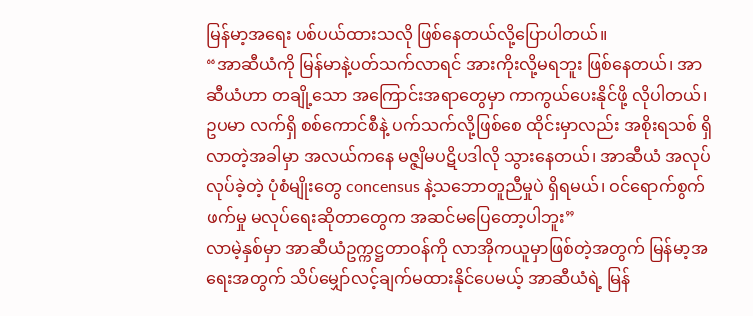မြန်မာ့အရေး ပစ်ပယ်ထားသလို ဖြစ်နေတယ်လို့ပြောပါတယ်။
“အာဆီယံကို မြန်မာနဲ့ပတ်သက်လာရင် အားကိုးလို့မရဘူး ဖြစ်နေတယ်၊ အာဆီယံဟာ တချို့သော အကြောင်းအရာတွေမှာ ကာကွယ်ပေးနိုင်ဖို့ လိုပါတယ်၊ ဥပမာ လက်ရှိ စစ်ကောင်စီနဲ့ ပက်သက်လို့ဖြစ်စေ ထိုင်းမှာလည်း အစိုးရသစ် ရှိလာတဲ့အခါမှာ အလယ်ကနေ မဇ္ဇျိမပဋိပဒါလို သွားနေတယ်၊ အာဆီယံ အလုပ်လုပ်ခဲ့တဲ့ ပုံစံမျိုးတွေ concensus နဲ့သဘောတူညီမှုပဲ ရှိရမယ်၊ ဝင်ရောက်စွက်ဖက်မှု မလုပ်ရေးဆိုတာတွေက အဆင်မပြေတော့ပါဘူး”
လာမဲ့နှစ်မှာ အာဆီယံဥက္ကဋ္ဌတာဝန်ကို လာအိုကယူမှာဖြစ်တဲ့အတွက် မြန်မာ့အရေးအတွက် သိပ်မျှော်လင့်ချက်မထားနိုင်ပေမယ့် အာဆီယံရဲ့ မြန်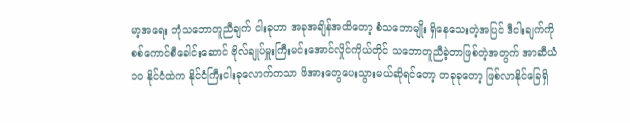မာ့အရေး ဘုံသဘောတူညီချက် ငါးခုဟာ အခုအချိန်အထိတော့ စံသဘောမျိုး ရှိနေသေးတဲ့အပြင် ဒီငါးချက်ကို စစ်ကောင်စီခေါင်းဆောင် ဗိုလ်ချုပ်မှူးကြီးမင်းအောင်လှိုင်ကိုယ်တိုင် သဘောတူညီခဲ့တာဖြစ်တဲ့အတွက် အာဆီယံ ၁၀ နိုင်ငံထဲက နိုင်ငံကြီးငါးခုလောက်ကသာ ဖိအားတွေပေးသွားမယ်ဆိုရင်တော့ တခုခုတော့ ဖြစ်လာနိုင်ခြေရှိ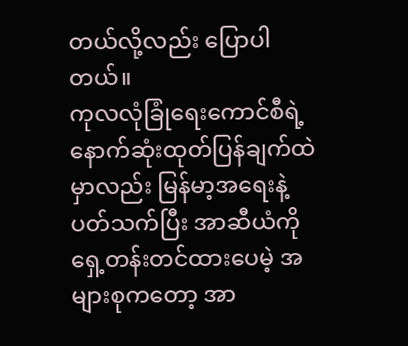တယ်လို့လည်း ပြောပါတယ်။
ကုလလုံခြုံရေးကောင်စီရဲ့ နောက်ဆုံးထုတ်ပြန်ချက်ထဲမှာလည်း မြန်မာ့အရေးနဲ့ပတ်သက်ပြီး အာဆီယံကို ရှေ့တန်းတင်ထားပေမဲ့ အများစုကတော့ အာ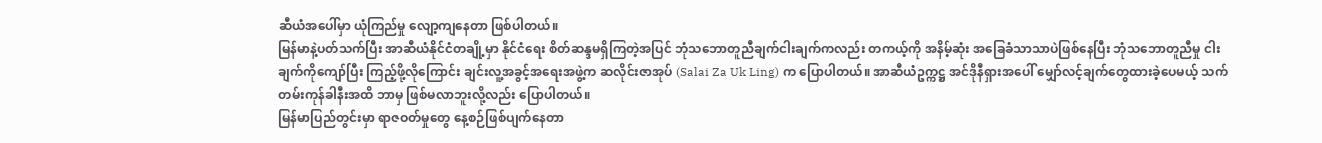ဆီယံအပေါ်မှာ ယုံကြည်မှု လျော့ကျနေတာ ဖြစ်ပါတယ်။
မြန်မာနဲ့ပတ်သက်ပြီး အာဆီယံနိုင်ငံတချို့မှာ နိုင်ငံရေး စိတ်ဆန္ဒမရှိကြတဲ့အပြင် ဘုံသဘောတူညီချက်ငါးချက်ကလည်း တကယ့်ကို အနိမ့်ဆုံး အခြေခံသာသာပဲဖြစ်နေပြီး ဘုံသဘောတူညီမှု ငါးချက်ကိုကျော်ပြီး ကြည့်ဖို့လိုကြောင်း ချင်းလူ့အခွင့်အရေးအဖွဲ့က ဆလိုင်းဇာအုပ် (Salai Za Uk Ling) က ပြောပါတယ်။ အာဆီယံဥက္ကဋ္ဌ အင်ဒိုနီရှားအပေါ် မျှော်လင့်ချက်တွေထားခဲ့ပေမယ့် သက်တမ်းကုန်ခါနီးအထိ ဘာမှ ဖြစ်မလာဘူးလို့လည်း ပြောပါတယ်။
မြန်မာပြည်တွင်းမှာ ရာဇဝတ်မှုတွေ နေ့စဉ်ဖြစ်ပျက်နေတာ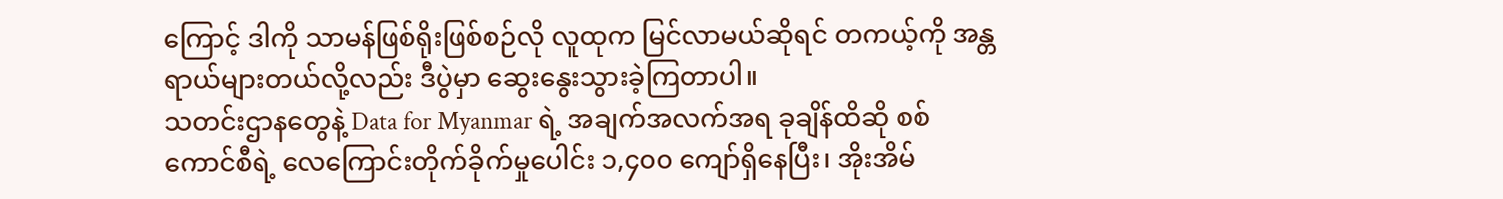ကြောင့် ဒါကို သာမန်ဖြစ်ရိုးဖြစ်စဉ်လို လူထုက မြင်လာမယ်ဆိုရင် တကယ့်ကို အန္တရာယ်များတယ်လို့လည်း ဒီပွဲမှာ ဆွေးနွေးသွားခဲ့ကြတာပါ။
သတင်းဌာနတွေနဲ့ Data for Myanmar ရဲ့ အချက်အလက်အရ ခုချိန်ထိဆို စစ်ကောင်စီရဲ့ လေကြောင်းတိုက်ခိုက်မှုပေါင်း ၁,၄၀၀ ကျော်ရှိနေပြီး၊ အိုးအိမ်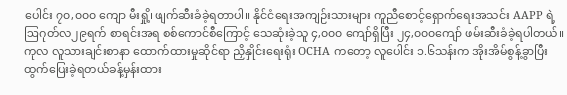ပေါင်း ၇၀,၀၀၀ ကျော မီးရှို့၊ ဖျက်ဆီးခံခဲ့ရတာပါ။ နိုင်ငံရေးအကျဉ်းသားများ ကူညီစောင့်ရှောက်ရေးအသင်း AAPP ရဲ့ ဩဂုတ်လ၂၉ရက် စာရင်းအရ စစ်ကောင်စီကြောင့် သေဆုံးခဲ့သူ ၄,၀၀၀ ကျော်ရှိပြီး ၂၄,၀၀၀ကျော် ဖမ်းဆီးခံခဲ့ရပါတယ်။ ကုလ လူသားချင်းစာနာ ထောက်ထားမှုဆိုင်ရာ ညှိနှိုင်းရေးရုံး OCHA ကတော့ လူပေါင်း ၁.၆သန်းက အိုးအိမ်စွန့်ခွာပြီး ထွက်ပြေးခဲ့ရတယ်ခန့်မှန်းထား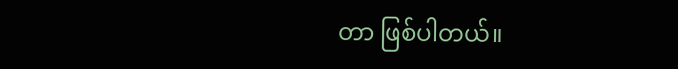တာ ဖြစ်ပါတယ်။